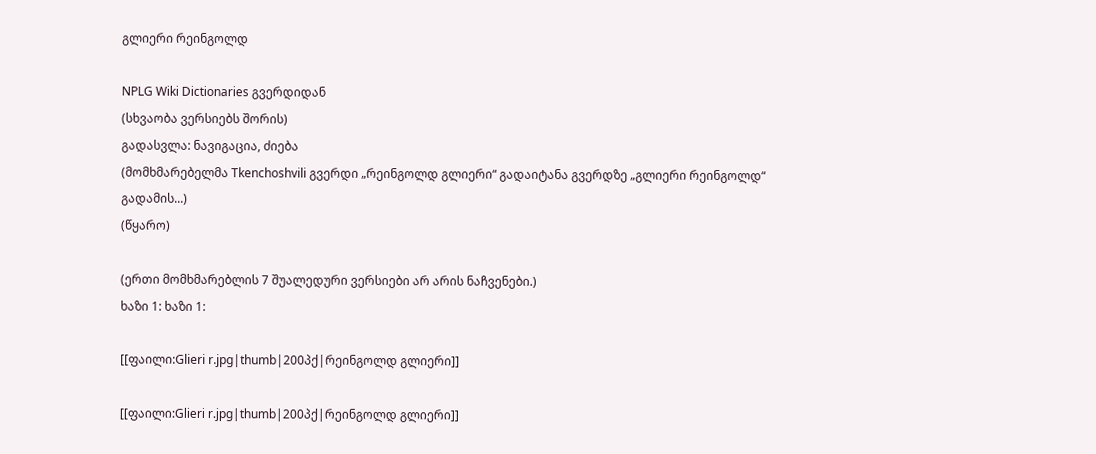გლიერი რეინგოლდ

NPLG Wiki Dictionaries გვერდიდან
(სხვაობა ვერსიებს შორის)
გადასვლა: ნავიგაცია, ძიება
(მომხმარებელმა Tkenchoshvili გვერდი „რეინგოლდ გლიერი“ გადაიტანა გვერდზე „გლიერი რეინგოლდ“ გადამის...)
(წყარო)

(ერთი მომხმარებლის 7 შუალედური ვერსიები არ არის ნაჩვენები.)
ხაზი 1: ხაზი 1:

[[ფაილი:Glieri r.jpg|thumb|200პქ|რეინგოლდ გლიერი]]

[[ფაილი:Glieri r.jpg|thumb|200პქ|რეინგოლდ გლიერი]]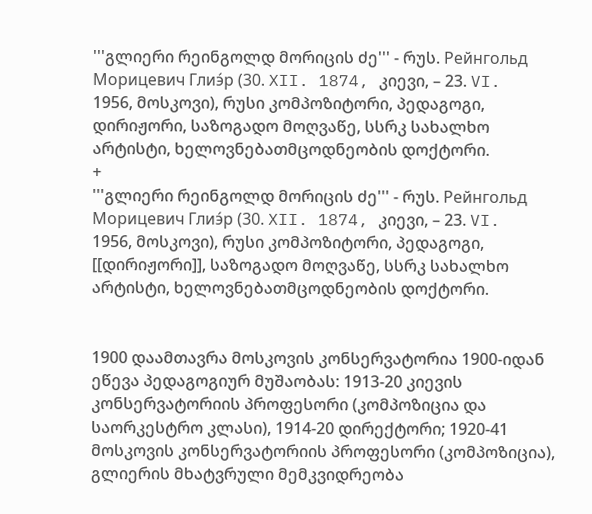'''გლიერი რეინგოლდ მორიცის ძე''' - რუს. Рейнгольд Морицевич Глиэ́р (30. XII. 1874, კიევი, – 23. VI. 1956, მოსკოვი), რუსი კომპოზიტორი, პედაგოგი, დირიჟორი, საზოგადო მოღვაწე, სსრკ სახალხო არტისტი, ხელოვნებათმცოდნეობის დოქტორი.
+
'''გლიერი რეინგოლდ მორიცის ძე''' - რუს. Рейнгольд Морицевич Глиэ́р (30. XII. 1874, კიევი, – 23. VI. 1956, მოსკოვი), რუსი კომპოზიტორი, პედაგოგი, [[დირიჟორი]], საზოგადო მოღვაწე, სსრკ სახალხო არტისტი, ხელოვნებათმცოდნეობის დოქტორი.


1900 დაამთავრა მოსკოვის კონსერვატორია 1900-იდან ეწევა პედაგოგიურ მუშაობას: 1913-20 კიევის კონსერვატორიის პროფესორი (კომპოზიცია და საორკესტრო კლასი), 1914-20 დირექტორი; 1920-41 მოსკოვის კონსერვატორიის პროფესორი (კომპოზიცია), გლიერის მხატვრული მემკვიდრეობა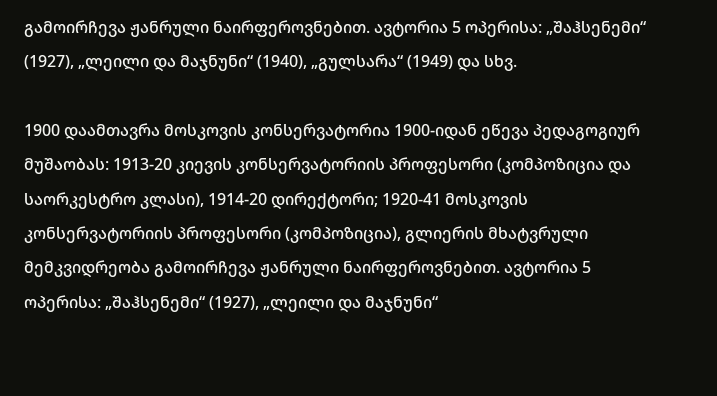გამოირჩევა ჟანრული ნაირფეროვნებით. ავტორია 5 ოპერისა: „შაჰსენემი“ (1927), „ლეილი და მაჯნუნი“ (1940), „გულსარა“ (1949) და სხვ.

1900 დაამთავრა მოსკოვის კონსერვატორია 1900-იდან ეწევა პედაგოგიურ მუშაობას: 1913-20 კიევის კონსერვატორიის პროფესორი (კომპოზიცია და საორკესტრო კლასი), 1914-20 დირექტორი; 1920-41 მოსკოვის კონსერვატორიის პროფესორი (კომპოზიცია), გლიერის მხატვრული მემკვიდრეობა გამოირჩევა ჟანრული ნაირფეროვნებით. ავტორია 5 ოპერისა: „შაჰსენემი“ (1927), „ლეილი და მაჯნუნი“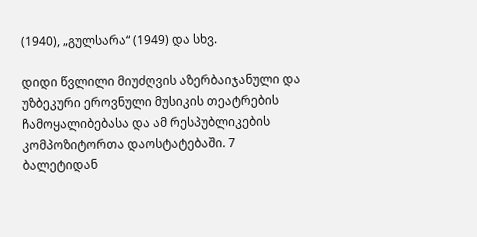(1940), „გულსარა“ (1949) და სხვ.

დიდი წვლილი მიუძღვის აზერბაიჯანული და უზბეკური ეროვნული მუსიკის თეატრების ჩამოყალიბებასა და ამ რესპუბლიკების კომპოზიტორთა დაოსტატებაში. 7 ბალეტიდან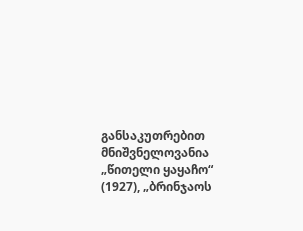განსაკუთრებით მნიშვნელოვანია „წითელი ყაყაჩო“ (1927), „ბრინჯაოს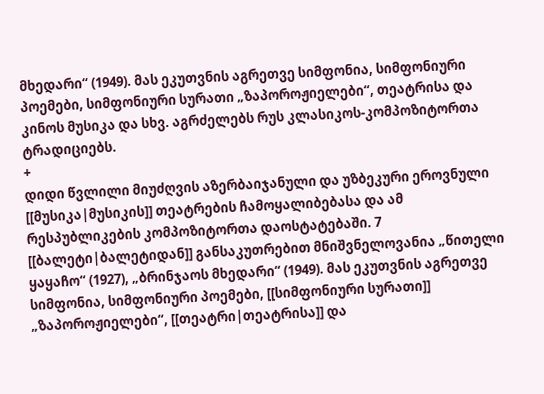მხედარი“ (1949). მას ეკუთვნის აგრეთვე სიმფონია, სიმფონიური პოემები, სიმფონიური სურათი „ზაპოროჟიელები“, თეატრისა და კინოს მუსიკა და სხვ. აგრძელებს რუს კლასიკოს-კომპოზიტორთა ტრადიციებს.
+
დიდი წვლილი მიუძღვის აზერბაიჯანული და უზბეკური ეროვნული [[მუსიკა|მუსიკის]] თეატრების ჩამოყალიბებასა და ამ რესპუბლიკების კომპოზიტორთა დაოსტატებაში. 7 [[ბალეტი|ბალეტიდან]] განსაკუთრებით მნიშვნელოვანია „წითელი ყაყაჩო“ (1927), „ბრინჯაოს მხედარი“ (1949). მას ეკუთვნის აგრეთვე სიმფონია, სიმფონიური პოემები, [[სიმფონიური სურათი]] „ზაპოროჟიელები“, [[თეატრი|თეატრისა]] და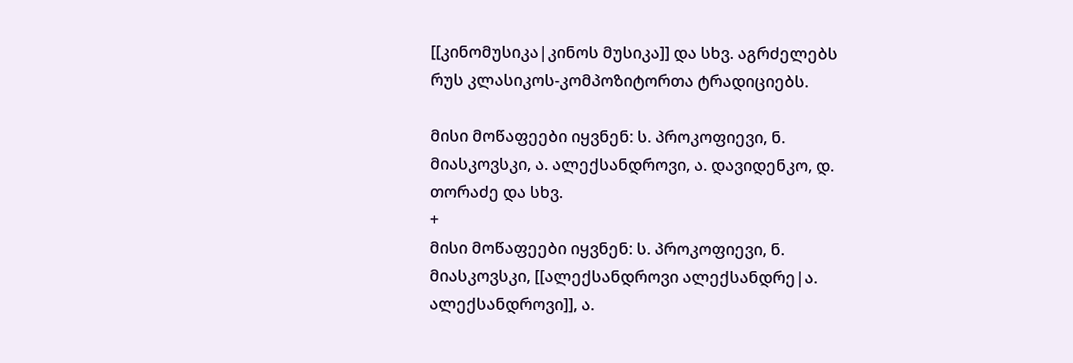[[კინომუსიკა|კინოს მუსიკა]] და სხვ. აგრძელებს რუს კლასიკოს-კომპოზიტორთა ტრადიციებს.

მისი მოწაფეები იყვნენ: ს. პროკოფიევი, ნ. მიასკოვსკი, ა. ალექსანდროვი, ა. დავიდენკო, დ. თორაძე და სხვ.
+
მისი მოწაფეები იყვნენ: ს. პროკოფიევი, ნ. მიასკოვსკი, [[ალექსანდროვი ალექსანდრე|ა. ალექსანდროვი]], ა.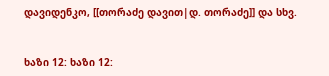დავიდენკო, [[თორაძე დავით|დ. თორაძე]] და სხვ.


ხაზი 12: ხაზი 12: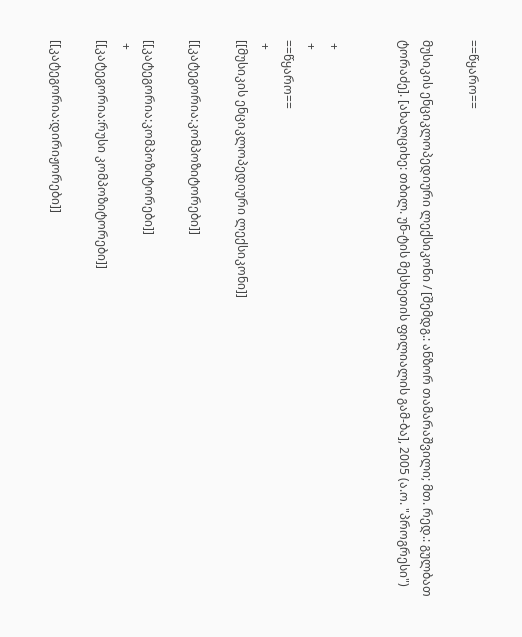==წყარო==

მუსიკის ენციკლოპედიური ლექსიკონი / [შემდგ.: ანზორ თამარაშვილი; მთ. რედ.: გულბათ ტორაძე]. [ახალციხე: თბილ. უნ-ტის მესხეთის ფილიალის გამ-ბა], 2005 (ა.ო. "პროგრესი")


 +
 +
==წყარო==
 +
[[მუსიკის ენციკლოპედიური ლექსიკონი]]

[[კატეგორია:კომპოზიტორები]]

[[კატეგორია:კომპოზიტორები]]
 +
[[კატეგორია:რუსი კომპოზიტორები]]

[[კატეგორია:დირიჟორები]]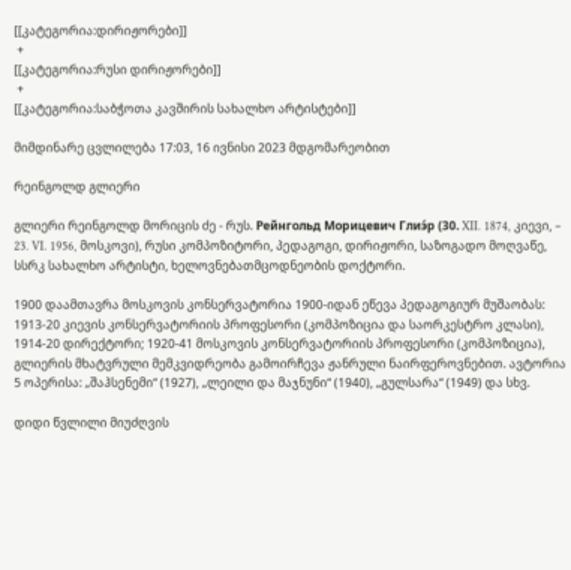[[კატეგორია:დირიჟორები]]
 +
[[კატეგორია:რუსი დირიჟორები]]
 +
[[კატეგორია:საბჭოთა კავშირის სახალხო არტისტები]]

მიმდინარე ცვლილება 17:03, 16 ივნისი 2023 მდგომარეობით

რეინგოლდ გლიერი

გლიერი რეინგოლდ მორიცის ძე - რუს. Рейнгольд Морицевич Глиэ́р (30. XII. 1874, კიევი, – 23. VI. 1956, მოსკოვი), რუსი კომპოზიტორი, პედაგოგი, დირიჟორი, საზოგადო მოღვაწე, სსრკ სახალხო არტისტი, ხელოვნებათმცოდნეობის დოქტორი.

1900 დაამთავრა მოსკოვის კონსერვატორია 1900-იდან ეწევა პედაგოგიურ მუშაობას: 1913-20 კიევის კონსერვატორიის პროფესორი (კომპოზიცია და საორკესტრო კლასი), 1914-20 დირექტორი; 1920-41 მოსკოვის კონსერვატორიის პროფესორი (კომპოზიცია), გლიერის მხატვრული მემკვიდრეობა გამოირჩევა ჟანრული ნაირფეროვნებით. ავტორია 5 ოპერისა: „შაჰსენემი“ (1927), „ლეილი და მაჯნუნი“ (1940), „გულსარა“ (1949) და სხვ.

დიდი წვლილი მიუძღვის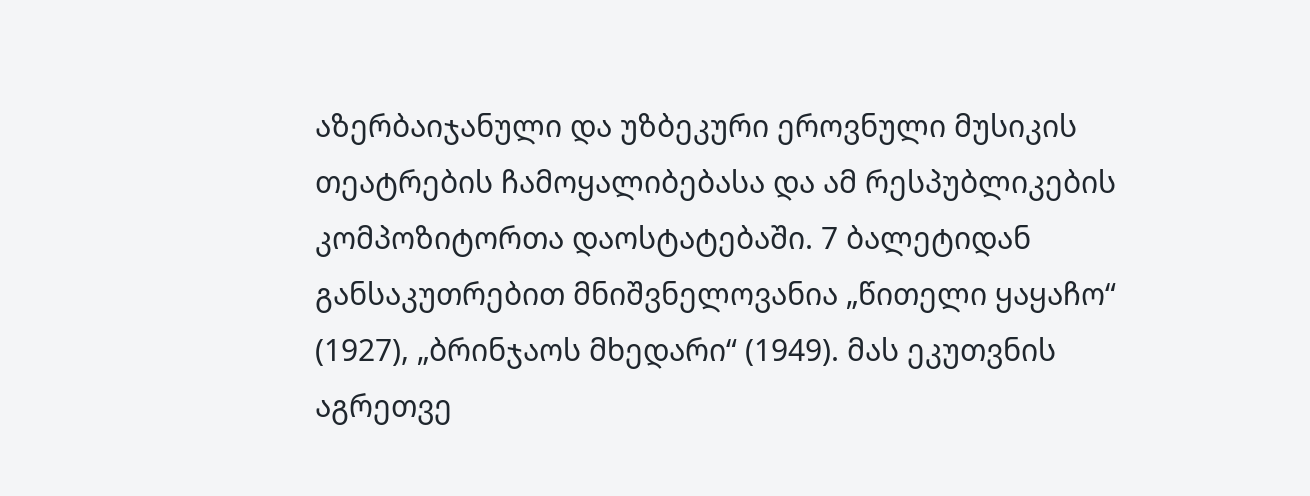აზერბაიჯანული და უზბეკური ეროვნული მუსიკის თეატრების ჩამოყალიბებასა და ამ რესპუბლიკების კომპოზიტორთა დაოსტატებაში. 7 ბალეტიდან განსაკუთრებით მნიშვნელოვანია „წითელი ყაყაჩო“ (1927), „ბრინჯაოს მხედარი“ (1949). მას ეკუთვნის აგრეთვე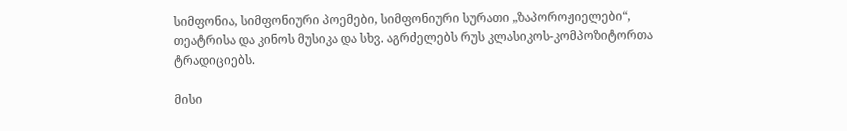სიმფონია, სიმფონიური პოემები, სიმფონიური სურათი „ზაპოროჟიელები“, თეატრისა და კინოს მუსიკა და სხვ. აგრძელებს რუს კლასიკოს-კომპოზიტორთა ტრადიციებს.

მისი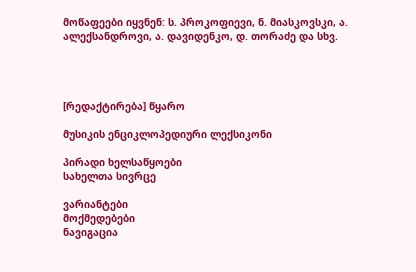მოწაფეები იყვნენ: ს. პროკოფიევი, ნ. მიასკოვსკი, ა. ალექსანდროვი, ა. დავიდენკო, დ. თორაძე და სხვ.




[რედაქტირება] წყარო

მუსიკის ენციკლოპედიური ლექსიკონი

პირადი ხელსაწყოები
სახელთა სივრცე

ვარიანტები
მოქმედებები
ნავიგაცია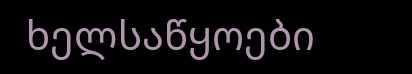ხელსაწყოები